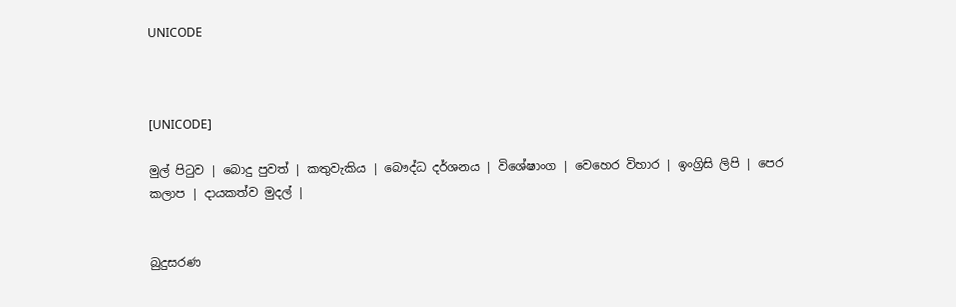UNICODE



[UNICODE]

මුල් පිටුව | බොදු පුවත් | කතුවැකිය | බෞද්ධ දර්ශනය | විශේෂාංග | වෙහෙර විහාර | ඉංග්‍රිසි ලිපි | පෙර කලාප | දායකත්ව මුදල් |


බුදුසරණ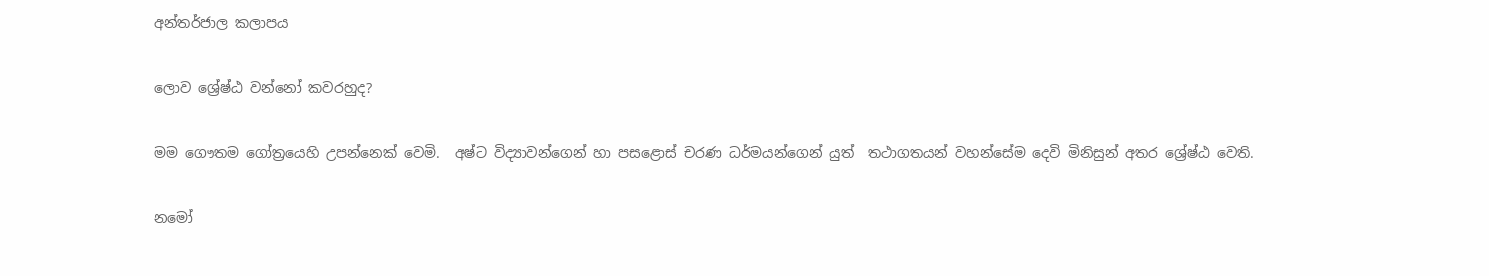අන්තර්ජාල කලාපය

ලොව ශ්‍රේෂ්ඨ වන්නෝ කවරහුද?

මම ගෞතම ගෝත්‍රයෙහි උපන්නෙක් වෙමි.  අෂ්ට විද්‍යාවන්ගෙන් හා පසළොස් චරණ ධර්මයන්ගෙන් යුත්  තථාගතයන් වහන්සේම දෙවි මිනිසුන් අතර ශ්‍රේෂ්ඨ වෙති.

නමෝ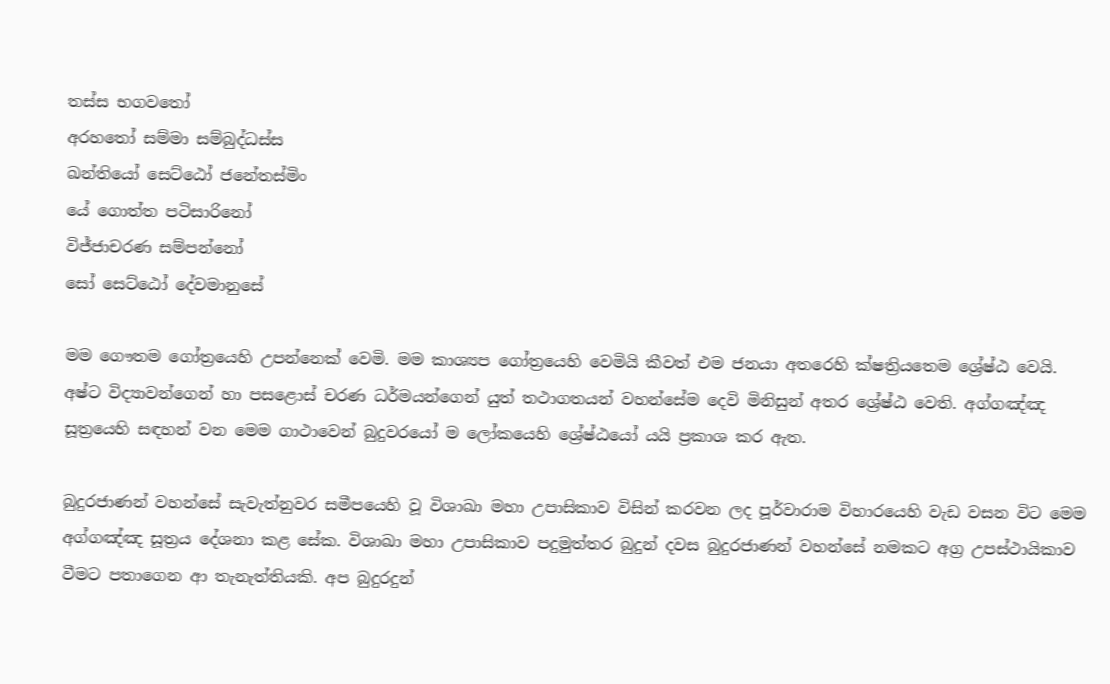තස්ස භගවතෝ
අරහතෝ සම්මා සම්බුද්ධස්ස
ඛන්තියෝ සෙට්ඨෝ ජනේතස්මිං
යේ ගොත්ත පටිසාරිනෝ
විජ්ජාචරණ සම්පන්නෝ
සෝ සෙට්ඨෝ දේවමානුසේ

මම ගෞතම ගෝත්‍රයෙහි උපන්නෙක් වෙමි. මම කාශ්‍යප ගෝත්‍රයෙහි වෙමියි කීවත් එම ජනයා අතරෙහි ක්ෂත්‍රියතෙම ශ්‍රේෂ්ඨ වෙයි. අෂ්ට විද්‍යාවන්ගෙන් හා පසළොස් චරණ ධර්මයන්ගෙන් යුත් තථාගතයන් වහන්සේම දෙවි මිනිසුන් අතර ශ්‍රේෂ්ඨ වෙති. අග්ගඤ්ඤ සූත්‍රයෙහි සඳහන් වන මෙම ගාථාවෙන් බුදුවරයෝ ම ලෝකයෙහි ශ්‍රේෂ්ඨයෝ යයි ප්‍රකාශ කර ඇත.

බුදුරජාණන් වහන්සේ සැවැත්නුවර සමීපයෙහි වූ විශාඛා මහා උපාසිකාව විසින් කරවන ලද පූර්වාරාම විහාරයෙහි වැඩ වසන විට මෙම අග්ගඤ්ඤ සූත්‍රය දේශනා කළ සේක. විශාඛා මහා උපාසිකාව පදුමුත්තර බුදුන් දවස බුදුරජාණන් වහන්සේ නමකට අග්‍ර උපස්ථායිකාව වීමට පතාගෙන ආ තැනැත්තියකි. අප බුදුරදුන්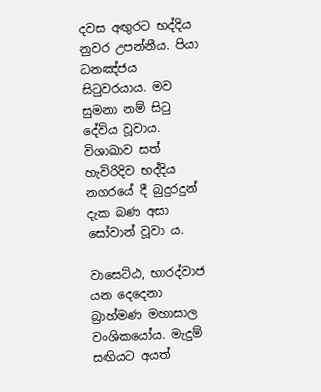දවස අඟුරට භද්දිය නුවර උපන්නීය. පියා ධනඤ්ජය සිටුවරයාය. මව සුමනා නම් සිටු දේවිය වූවාය. විශාඛාව සත් හැවිරිදිව භද්දිය නගරයේ දී බුදුරදුන් දැක බණ අසා සෝවාන් වූවා ය.

වාසෙට්ඨ, භාරද්වාජ යන දෙදෙනා බ්‍රාහ්මණ මහාසාල වංශිකයෝය. මැදුම් සඟියට අයත්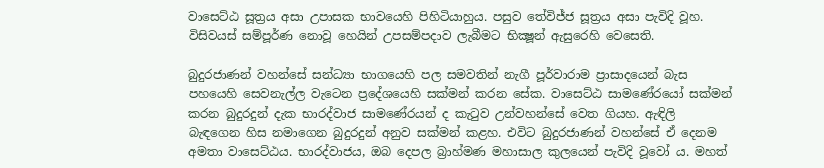වාසෙට්ඨ සූත්‍රය අසා උපාසක භාවයෙහි පිහිටියාහුය. පසුව තේවිජ්ජ සූත්‍රය අසා පැවිදි වූහ. විසිවයස් සම්පූර්ණ නොවූ හෙයින් උපසම්පදාව ලැබීමට භික්‍ෂූන් ඇසුරෙහි වෙසෙති.

බුදුරජාණන් වහන්සේ සන්ධ්‍යා භාගයෙහි පල සමවතින් නැගී පූර්වාරාම ප්‍රාසාදයෙන් බැස පහයෙහි සෙවනැල්ල වැටෙන ප්‍රදේශයෙහි සක්මන් කරන සේක. වාසෙට්ඨ සාමණේරයෝ සක්මන් කරන බුදුරදුන් දැක භාරද්වාජ සාමණේරයන් ද කැටුව උන්වහන්සේ වෙත ගියහ. ඇඳිලි බැඳගෙන හිස නමාගෙන බුදුරදුන් අනුව සක්මන් කළහ. එවිට බුදුරජාණන් වහන්සේ ඒ දෙනම අමතා වාසෙට්ඨය. භාරද්වාජය, ඔබ දෙපල බ්‍රාහ්මණ මහාසාල කුලයෙන් පැවිදි වූවෝ ය. මහත්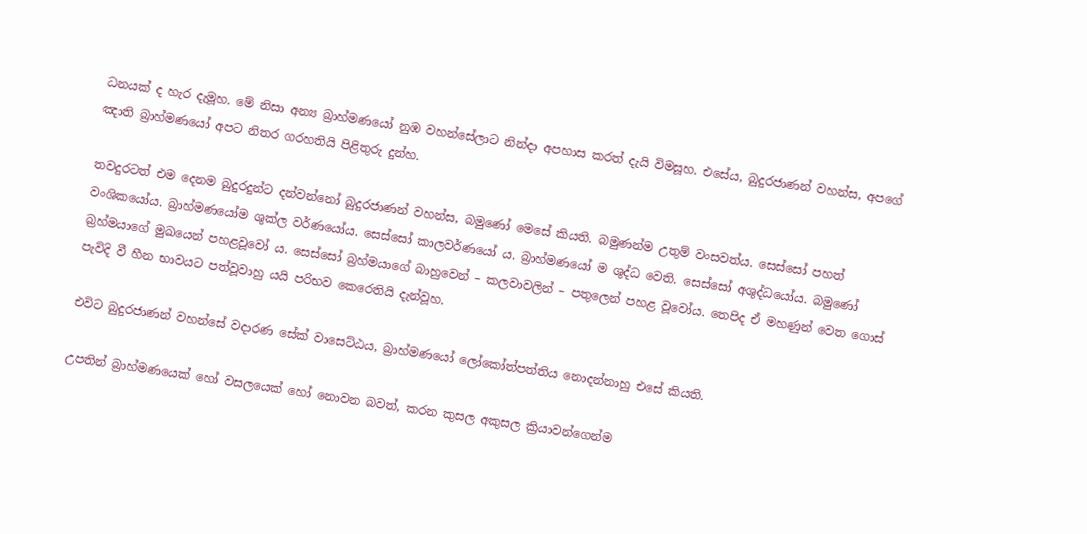ධනයක් ද හැර දැමූහ. මේ නිසා අන්‍ය බ්‍රාහ්මණයෝ නුඹ වහන්සේලාට නින්දා අපහාස කරත් දැයි විමසූහ. එසේය, බුදුරජාණන් වහන්ස, අපගේ ඤාති බ්‍රාහ්මණයෝ අපට නිතර ගරහතියි පිළිතුරු දුන්හ.

තවදුරටත් එම දෙනම බුදුරදුන්ට දන්වන්නෝ බුදුරජාණන් වහන්ස, බමුණෝ මෙසේ කියති. බමුණන්ම උතුම් වංසවත්ය. සෙස්සෝ පහත් වංශිකයෝය. බ්‍රාහ්මණයෝම ශුක්ල වර්ණයෝය. සෙස්සෝ කාලවර්ණයෝ ය. බ්‍රාහ්මණයෝ ම ශුද්ධ වෙති. සෙස්සෝ අශුද්ධයෝය. බමුණෝ බ්‍රහ්මයාගේ මුඛයෙන් පහළවූවෝ ය. සෙස්සෝ බ්‍රහ්මයාගේ බාහුවෙන් – කලවාවලින් – පතුලෙන් පහළ වූවෝය. තෙපිද ඒ මහණුන් වෙත ගොස් පැවිදි වී හීන භාවයට පත්වූවාහු යයි පරිභව කෙරෙතියි දැන්වූහ.

එවිට බුදුරජාණන් වහන්සේ වදාරණ සේක් වාසෙට්ඨය, බ්‍රාහ්මණයෝ ලෝකෝත්පත්තිය නොදන්නාහු එසේ කියති.

උපතින් බ්‍රාහ්මණයෙක් හෝ වසලයෙක් හෝ නොවන බවත්, කරන කුසල අකුසල ක්‍රියාවන්ගෙන්ම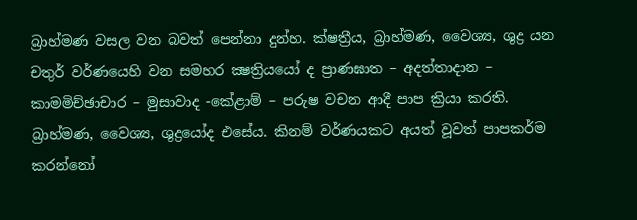බ්‍රාහ්මණ වසල වන බවත් පෙන්නා දුන්හ. ක්ෂත්‍රීය, බ්‍රාහ්මණ, වෛශ්‍ය, ශුද්‍ර යන චතුර් වර්ණයෙහි වන සමහර ක්‍ෂත්‍රියයෝ ද ප්‍රාණඝාත – අදත්තාදාන – කාමමිච්ඡාචාර – මුසාවාද -කේළාම් – පරුෂ වචන ආදී පාප ක්‍රියා කරති. බ්‍රාහ්මණ, වෛශ්‍ය, ශුද්‍රයෝද එසේය. කිනම් වර්ණයකට අයත් වූවත් පාපකර්ම කරන්නෝ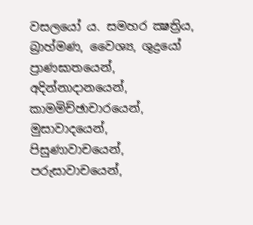වසලයෝ ය. සමහර ක්‍ෂත්‍රිය, බ්‍රාහ්මණ, වෛශ්‍ය, ශුද්‍රයෝ ප්‍රාණඝාතයෙන්, අදින්නාදානයෙන්, කාමමිච්ඡාචාරයෙන්, මුසාවාදයෙන්, පිසුණාවාචයෙන්, පරුසාවාචයෙන්,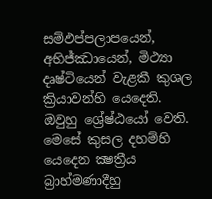සම්ඵප්පලාපයෙන්, අභිජ්ඣායෙන්, මිථ්‍යා දෘෂ්ටියෙන් වැළකී කුශල ක්‍රියාවන්හි යෙදෙති. ඔවුහු ශ්‍රේෂ්ඨයෝ වෙති. මෙසේ කුසල දහම්හි යෙදෙන ක්‍ෂත්‍රීය බ්‍රාහ්මණාදීහු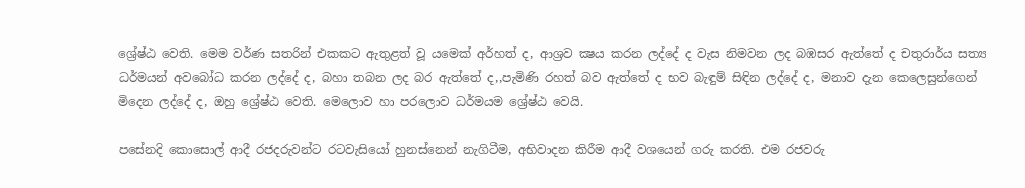ශ්‍රේෂ්ඨ වෙති. මෙම වර්ණ සතරින් එකකට ඇතුළත් වූ යමෙක් අර්හත් ද, ආශ්‍රව ක්‍ෂය කරන ලද්දේ ද වැස නිමවන ලද බඹසර ඇත්තේ ද චතුරාර්ය සත්‍ය ධර්මයන් අවබෝධ කරන ලද්දේ ද, බහා තබන ලද බර ඇත්තේ ද,,පැමිණි රහත් බව ඇත්තේ ද භව බැඳුම් සිඳින ලද්දේ ද, මනාව දැන කෙලෙසුන්ගෙන් මිදෙන ලද්දේ ද, ඔහු ශ්‍රේෂ්ඨ වෙති. මෙලොව හා පරලොව ධර්මයම ශ්‍රේෂ්ඨ වෙයි.

පසේනදි කොසොල් ආදී රජදරුවන්ට රටවැසියෝ හුනස්නෙන් නැගිටීම, අභිවාදන කිරීම ආදී වශයෙන් ගරු කරති. එම රජවරු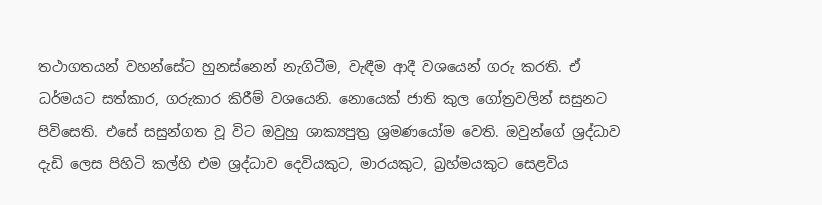තථාගතයන් වහන්සේට හුනස්නෙන් නැගිටීම, වැඳීම ආදී වශයෙන් ගරු කරති. ඒ ධර්මයට සත්කාර, ගරුකාර කිරීම් වශයෙනි. නොයෙක් ජාති කුල ගෝත්‍රවලින් සසුනට පිවිසෙති. එසේ සසුන්ගත වූ විට ඔවුහු ශාක්‍යපුත්‍ර ශ්‍රමණයෝම වෙති. ඔවුන්ගේ ශ්‍රද්ධාව දැඩි ලෙස පිහිටි කල්හි එම ශ්‍රද්ධාව දෙවියකුට, මාරයකුට, බ්‍රහ්මයකුට සෙළවිය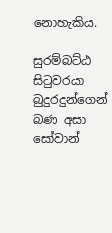නොහැකිය.

සුරම්බට්ඨ සිටුවරයා බුදුරදුන්ගෙන් බණ අසා සෝවාන්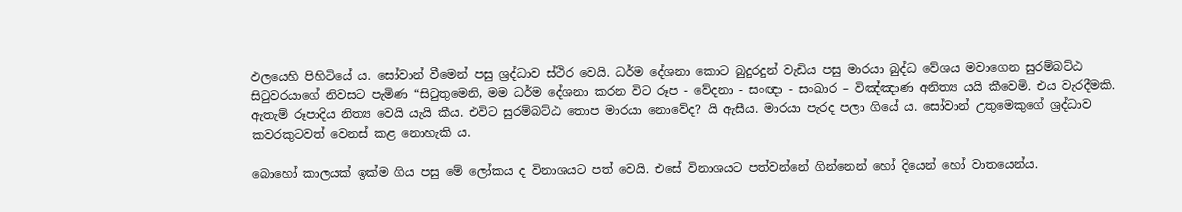ඵලයෙහි පිහිටියේ ය. සෝවාන් වීමෙන් පසු ශ්‍රද්ධාව ස්ථිර වෙයි. ධර්ම දේශනා කොට බුදුරදුන් වැඩිය පසු මාරයා බුද්ධ වේශය මවාගෙන සුරම්බට්ඨ සිටුවරයාගේ නිවසට පැමිණ “සිටුතුමෙනි, මම ධර්ම දේශනා කරන විට රූප - වේදනා - සංඥා - සංඛාර – විඤ්ඤාණ අනිත්‍ය යයි කීවෙමි. එය වැරදීමකි. ඇතැම් රූපාදිය නිත්‍ය වෙයි යැයි කීය. එවිට සුරම්බට්ඨ තොප මාරයා නොවේද? යි ඇසීය. මාරයා පැරද පලා ගියේ ය. සෝවාන් උතුමෙකුගේ ශ්‍රද්ධාව කවරකුටවත් වෙනස් කළ නොහැකි ය.

බොහෝ කාලයක් ඉක්ම ගිය පසු මේ ලෝකය ද විනාශයට පත් වෙයි. එසේ විනාශයට පත්වන්නේ ගින්නෙන් හෝ දියෙන් හෝ වාතයෙන්ය.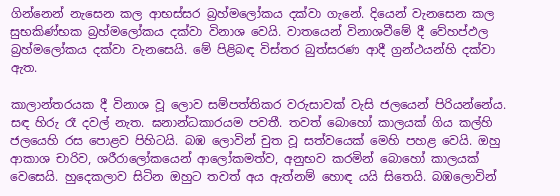ගින්නෙන් නැසෙන කල ආභස්සර බ්‍රහ්මලෝකය දක්වා ගැනේ. දියෙන් වැනසෙන කල සුභකිණ්භක බ්‍රහ්මලෝකය දක්වා විනාශ වෙයි. වාතයෙන් විනාශවීමේ දී වේහප්ඵල බ්‍රහ්මලෝකය දක්වා වැනසෙයි. මේ පිළිබඳ විස්තර බුත්සරණ ආදී ග්‍රන්ථයන්හි දක්වා ඇත.

කාලාන්තරයක දී විනාශ වූ ලොව සම්පත්තිකර වරුසාවක් වැසි ජලයෙන් පිරියන්නේය. සඳ හිරු රෑ දවල් නැත. ඝනාන්ධකාරයම පවතී. තවත් බොහෝ කාලයක් ගිය කල්හි ජලයෙහි රස පොළව පිහිටයි. බඹ ලොවින් චුත වූ සත්වයෙක් මෙහි පහළ වෙයි. ඔහු ආකාශ චාරිව, ශරීරාලෝකයෙන් ආලෝකමත්ව, අනුභව කරමින් බොහෝ කාලයක් වෙසෙයි. හුදෙකලාව සිටින ඔහුට තවත් අය ඇත්නම් හොඳ යයි සිතෙයි. බඹලොවින්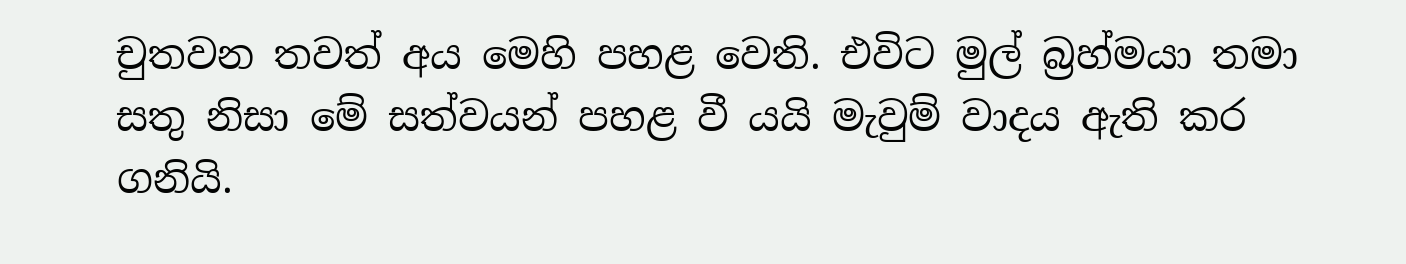චුතවන තවත් අය මෙහි පහළ වෙති. එවිට මුල් බ්‍රහ්මයා තමා සතු නිසා මේ සත්වයන් පහළ වී යයි මැවුම් වාදය ඇති කර ගනියි.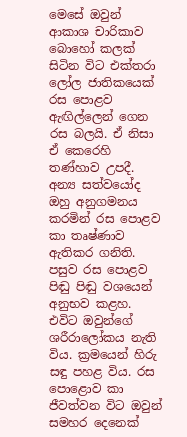මෙසේ ඔවුන් ආකාශ චාරිකාව බොහෝ කලක් සිටින විට එක්තරා ලෝල ජාතිකයෙක් රස පොළව ඇඟිල්ලෙන් ගෙන රස බලයි. ඒ නිසා ඒ කෙරෙහි තණ්හාව උපදී. අන්‍ය සත්වයෝද ඔහු අනුගමනය කරමින් රස පොළව කා තෘෂ්ණාව ඇතිකර ගනිති. පසුව රස පොළව පිඬු පිඬු වශයෙන් අනුභව කළහ. එවිට ඔවුන්ගේ ශරීරාලෝකය නැති විය. ක්‍රමයෙන් හිරු සඳු පහළ විය. රස පොළොව කා ජීවත්වන විට ඔවුන් සමහර දෙනෙක්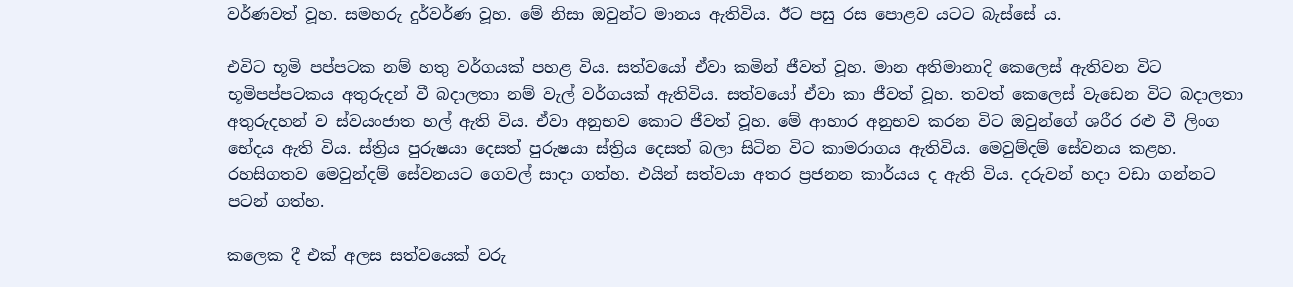වර්ණවත් වූහ. සමහරු දුර්වර්ණ වූහ. මේ නිසා ඔවුන්ට මානය ඇතිවිය. ඊට පසු රස පොළව යටට බැස්සේ ය.

එවිට භූමි පප්පටක නම් හතු වර්ගයක් පහළ විය. සත්වයෝ ඒවා කමින් ජීවත් වූහ. මාන අතිමානාදි කෙලෙස් ඇතිවන විට භූමිපප්පටකය අතුරුදන් වී බදාලතා නම් වැල් වර්ගයක් ඇතිවිය. සත්වයෝ ඒවා කා ජීවත් වූහ. තවත් කෙලෙස් වැඩෙන විට බදාලතා අතුරුදහන් ව ස්වයංජාත හල් ඇති විය. ඒවා අනුභව කොට ජීවත් වූහ. මේ ආහාර අනුභව කරන විට ඔවුන්ගේ ශරීර රළු වී ලිංග භේදය ඇති විය. ස්ත්‍රිය පුරුෂයා දෙසත් පුරුෂයා ස්ත්‍රිය දෙසත් බලා සිටින විට කාමරාගය ඇතිවිය. මෙවුම්දම් සේවනය කළහ. රහසිගතව මෙවුන්දම් සේවනයට ගෙවල් සාදා ගත්හ. එයින් සත්වයා අතර ප්‍රජනන කාර්යය ද ඇති විය. දරුවන් හදා වඩා ගන්නට පටන් ගත්හ.

කලෙක දී එක් අලස සත්වයෙක් වරු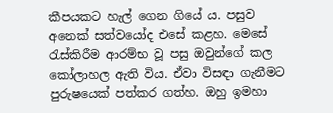කීපයකට හැල් ගෙන ගියේ ය. පසුව අනෙක් සත්වයෝද එසේ කළහ. මෙසේ රැස්කිරීම ආරම්භ වූ පසු ඔවුන්ගේ කල කෝලාහල ඇති විය. ඒවා විසඳා ගැනීමට පුරුෂයෙක් පත්කර ගත්හ. ඔහු ඉමහා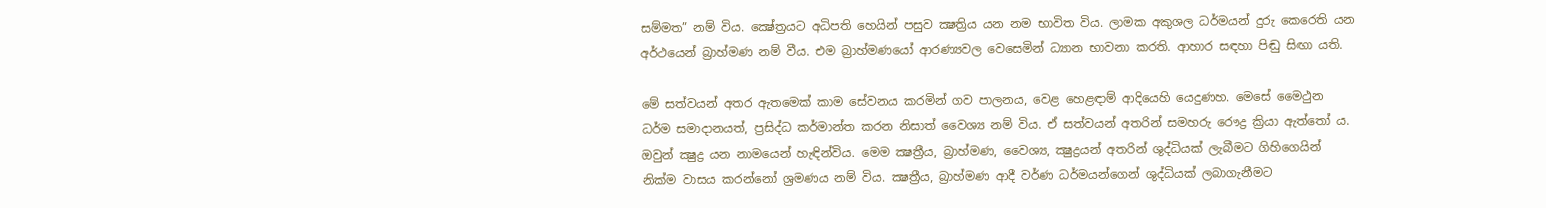සම්මත” නම් විය. ක්‍ෂේත්‍රයට අධිපති හෙයින් පසුව ක්‍ෂත්‍රිය යන නම භාවිත විය. ලාමක අකුශල ධර්මයන් දුරු කෙරෙති යන අර්ථයෙන් බ්‍රාහ්මණ නම් වීය. එම බ්‍රාහ්මණයෝ ආරණ්‍යවල වෙසෙමින් ධ්‍යාන භාවනා කරති. ආහාර සඳහා පිඬු සිඟා යති.

මේ සත්වයන් අතර ඇතමෙක් කාම සේවනය කරමින් ගව පාලනය, වෙළ හෙළඳාම් ආදියෙහි යෙදුණහ. මෙසේ මෛථුන ධර්ම සමාදානයත්, ප්‍රසිද්ධ කර්මාන්ත කරන නිසාත් වෛශ්‍ය නම් විය. ඒ සත්වයන් අතරින් සමහරු රෞද්‍ර ක්‍රියා ඇත්තෝ ය. ඔවුන් ක්‍ෂුද්‍ර යන නාමයෙන් හැඳින්විය. මෙම ක්‍ෂත්‍රීය, බ්‍රාහ්මණ, වෛශ්‍ය, ක්‍ෂුද්‍රයන් අතරින් ශුද්ධියක් ලැබීමට ගිහිගෙයින් නික්ම වාසය කරන්නෝ ශ්‍රමණය නම් විය. ක්‍ෂත්‍රීය, බ්‍රාහ්මණ ආදී වර්ණ ධර්මයන්ගෙන් ශුද්ධියක් ලබාගැනීමට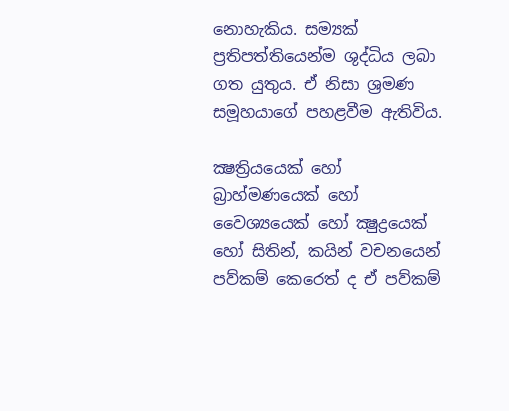නොහැකිය. සම්‍යක් ප්‍රතිපත්තියෙන්ම ශුද්ධිය ලබා ගත යුතුය. ඒ නිසා ශ්‍රමණ සමූහයාගේ පහළවීම ඇතිවිය.

ක්‍ෂත්‍රියයෙක් හෝ බ්‍රාහ්මණයෙක් හෝ වෛශ්‍යයෙක් හෝ ක්‍ෂුද්‍රයෙක් හෝ සිතින්, කයින් වචනයෙන් පව්කම් කෙරෙත් ද ඒ පව්කම්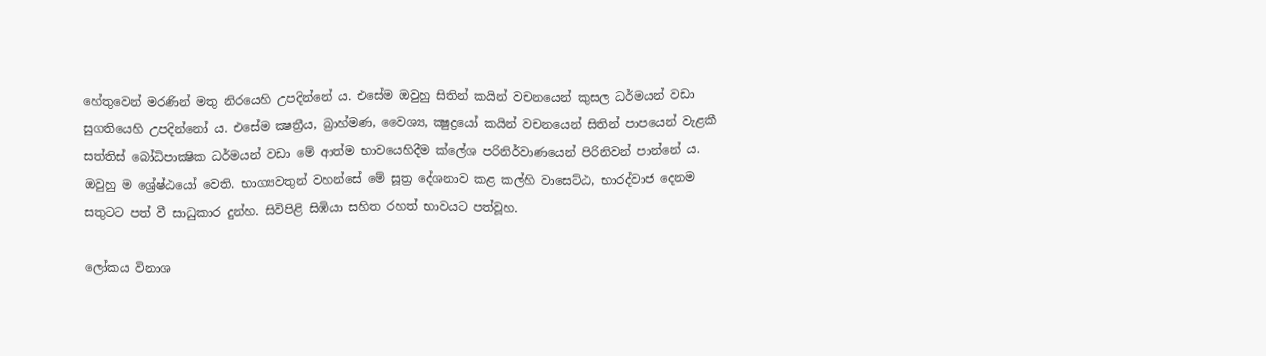හේතුවෙන් මරණින් මතු නිරයෙහි උපදින්නේ ය. එසේම ඔවුහු සිතින් කයින් වචනයෙන් කුසල ධර්මයන් වඩා සුගතියෙහි උපදින්නෝ ය. එසේම ක්‍ෂත්‍රීය, බ්‍රාහ්මණ, වෛශ්‍ය, ක්‍ෂුද්‍රයෝ කයින් වචනයෙන් සිතින් පාපයෙන් වැළකී සත්තිස් බෝධිපාක්‍ෂික ධර්මයන් වඩා මේ ආත්ම භාවයෙහිදීම ක්ලේශ පරිනිර්වාණයෙන් පිරිනිවන් පාන්නේ ය. ඔවුහු ම ශ්‍රේෂ්ඨයෝ වෙති. භාග්‍යවතුන් වහන්සේ මේ සූත්‍ර දේශනාව කළ කල්හි වාසෙට්ඨ, භාරද්වාජ දෙනම සතුටට පත් වී සාධුකාර දුන්හ. සිවිපිළි සිඹියා සහිත රහත් භාවයට පත්වූහ.

ලෝකය විනාශ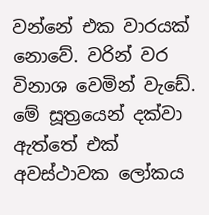වන්නේ එක වාරයක් නොවේ. වරින් වර විනාශ වෙමින් වැඩේ. මේ සූත්‍රයෙන් දක්වා ඇත්තේ එක් අවස්ථාවක ලෝකය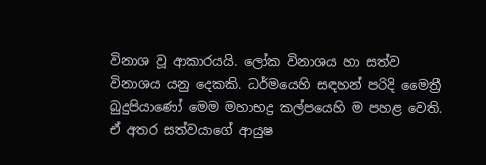විනාශ වූ ආකාරයයි. ලෝක විනාශය හා සත්ව විනාශය යනු දෙකකි. ධර්මයෙහි සඳහන් පරිදි මෛත්‍රී බුදුපියාණෝ මෙම මහාභද්‍ර කල්පයෙහි ම පහළ වෙති. ඒ අතර සත්වයාගේ ආයුෂ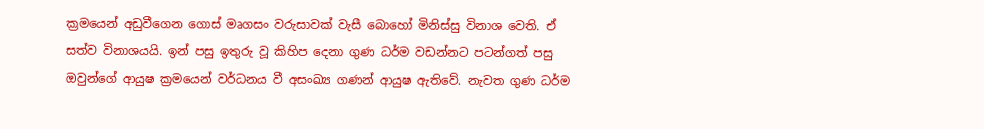ක්‍රමයෙන් අඩුවීගෙන ගොස් මෘගසං වරුසාවක් වැසී බොහෝ මිනිස්සු විනාශ වෙති. ඒ සත්ව විනාශයයි. ඉන් පසු ඉතුරු වූ කිහිප දෙනා ගුණ ධර්ම වඩන්නට පටන්ගත් පසු ඔවුන්ගේ ආයුෂ ක්‍රමයෙන් වර්ධනය වී අසංඛ්‍ය ගණන් ආයුෂ ඇතිවේ. නැවත ගුණ ධර්ම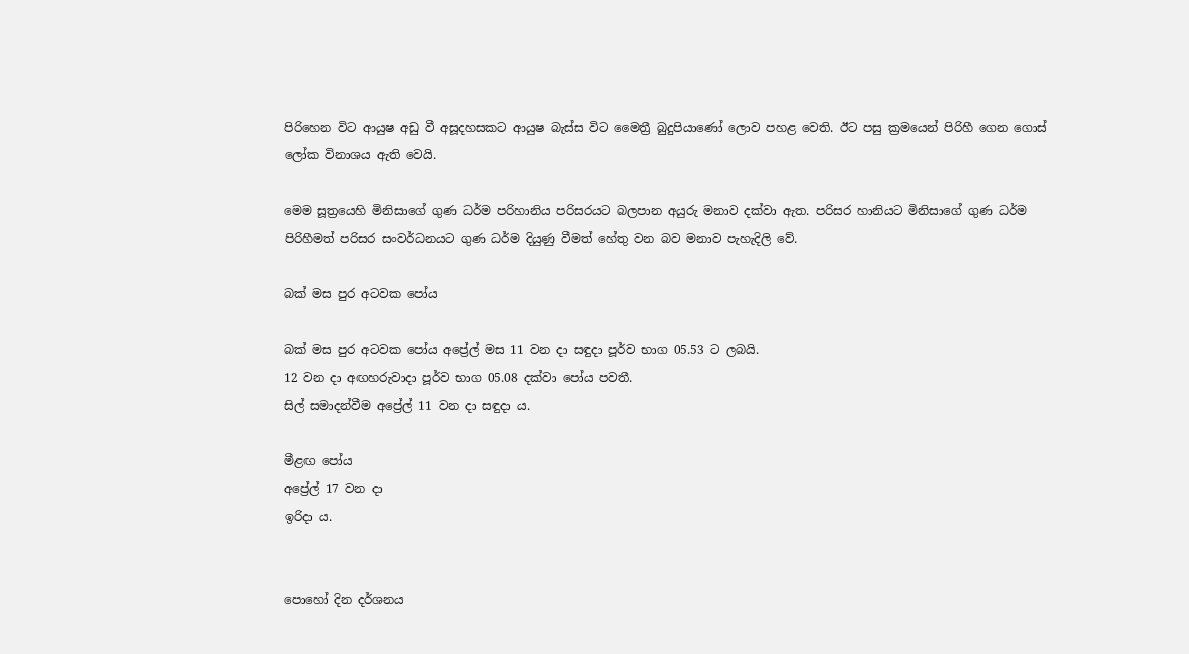පිරිහෙන විට ආයුෂ අඩු වී අසූදහසකට ආයුෂ බැස්ස විට මෛත්‍රී බුදුපියාණෝ ලොව පහළ වෙති. ඊට පසු ක්‍රමයෙන් පිරිහී ගෙන ගොස් ලෝක විනාශය ඇති වෙයි.

මෙම සූත්‍රයෙහි මිනිසාගේ ගුණ ධර්ම පරිහානිය පරිසරයට බලපාන අයුරු මනාව දක්වා ඇත. පරිසර හානියට මිනිසාගේ ගුණ ධර්ම පිරිහීමත් පරිසර සංවර්ධනයට ගුණ ධර්ම දියුණු වීමත් හේතු වන බව මනාව පැහැදිලි වේ.

බක් මස පුර අටවක පෝය

බක් මස පුර අටවක පෝය අප්‍රේල් මස 11 වන දා සඳුදා පූර්ව භාග 05.53 ට ලබයි.
12 වන දා අඟහරුවාදා පූර්ව භාග 05.08 දක්වා පෝය පවතී.
සිල් සමාදන්වීම අප්‍රේල් 11 වන දා සඳුදා ය.

මීළඟ පෝය
අප්‍රේල් 17 වන දා
ඉරිදා ය.


පොහෝ දින දර්ශනය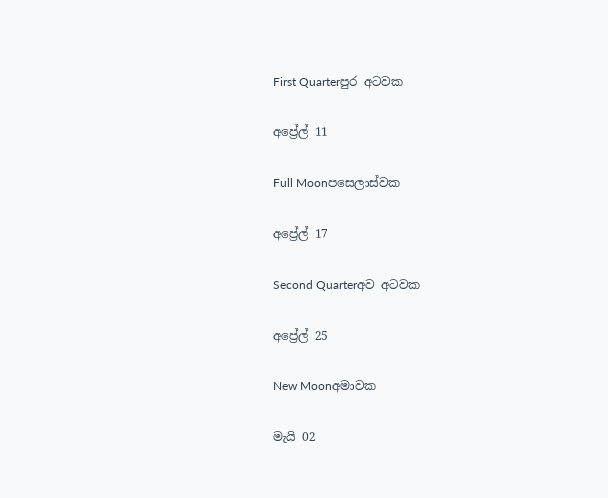First Quarterපුර අටවක

අප්‍රේල් 11

Full Moonපසෙලාස්වක

අප්‍රේල් 17

Second Quarterඅව අටවක

අප්‍රේල් 25

New Moonඅමාවක

මැයි 02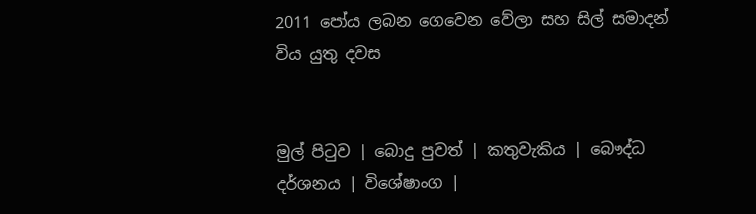2011 පෝය ලබන ගෙවෙන වේලා සහ සිල් සමාදන් විය යුතු දවස


මුල් පිටුව | බොදු පුවත් | කතුවැකිය | බෞද්ධ දර්ශනය | විශේෂාංග |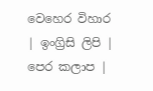වෙහෙර විහාර | ඉංග්‍රිසි ලිපි | පෙර කලාප |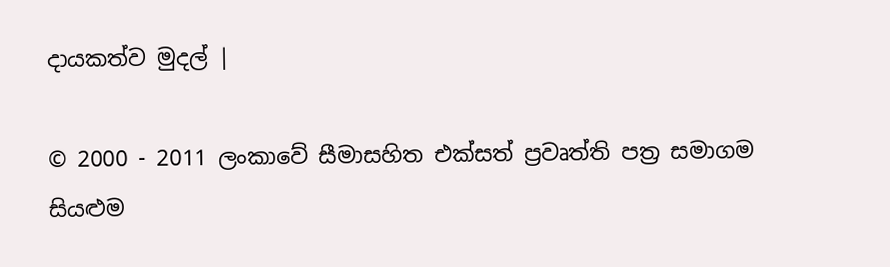දායකත්ව මුදල් |

© 2000 - 2011 ලංකාවේ සීමාසහිත එක්සත් ප්‍රවෘත්ති පත්‍ර සමාගම
සියළුම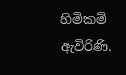හිමිකම් ඇවිරිණි.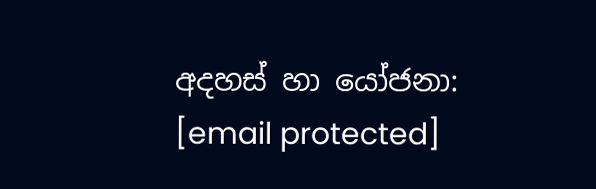අදහස් හා යෝජනා: [email protected]